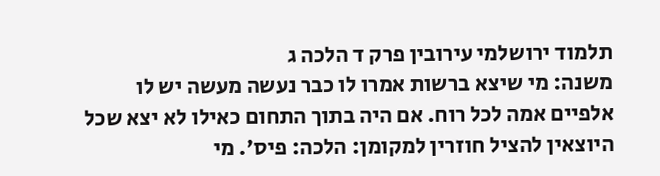תלמוד ירושלמי עירובין פרק ד הלכה ג
משנה: מי שיצא ברשות אמרו לו כבר נעשה מעשה יש לו אלפיים אמה לכל רוח. אם היה בתוך התחום כאילו לא יצא שכל היוצאין להציל חוזרין למקומן: הלכה: פיס׳. מי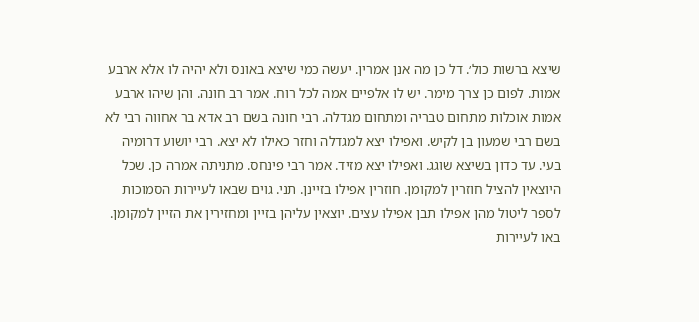שיצא ברשות כול׳. דל כן מה אנן אמרין. יעשה כמי שיצא באונס ולא יהיה לו אלא ארבע אמות. לפום כן צרך מימר. יש לו אלפיים אמה לכל רוח. אמר רב חונה. והן שיהו ארבע אמות אוכלות מתחום טבריה ומתחום מגדלה. רבי חונה בשם רב אדא בר אחווה רבי לא בשם רבי שמעון בן לקיש. ואפילו יצא למגדלה וחזר כאילו לא יצא. רבי יושוע דרומיה בעי. עד כדון בשיצא שוגג. ואפילו יצא מזיד. אמר רבי פינחס. מתניתה אמרה כן. שכל היוצאין להציל חוזרין למקומן. חוזרין אפילו בזיינן. תני. גוים שבאו לעיירות הסמוכות לספר ליטול מהן אפילו תבן אפילו עצים. יוצאין עליהן בזיין ומחזירין את הזיין למקומן. באו לעיירות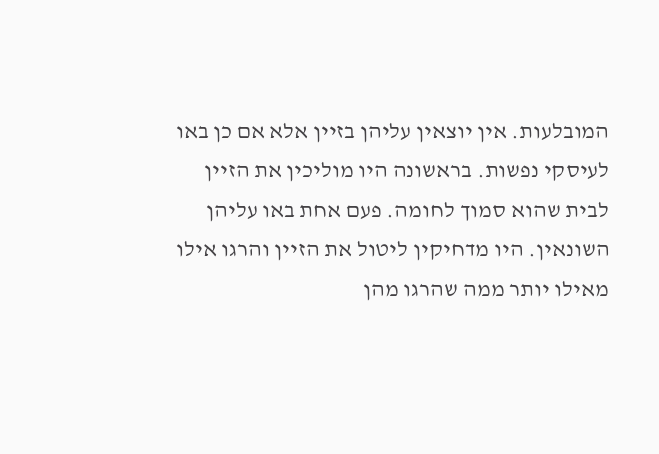המובלעות. אין יוצאין עליהן בזיין אלא אם כן באו לעיסקי נפשות. בראשונה היו מוליכין את הזיין לבית שהוא סמוך לחומה. פעם אחת באו עליהן השונאין. היו מדחיקין ליטול את הזיין והרגו אילו מאילו יותר ממה שהרגו מהן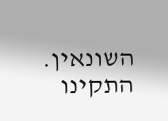השונאין. התקינו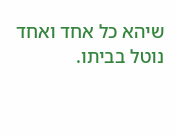שיהא כל אחד ואחד נוטל בביתו.